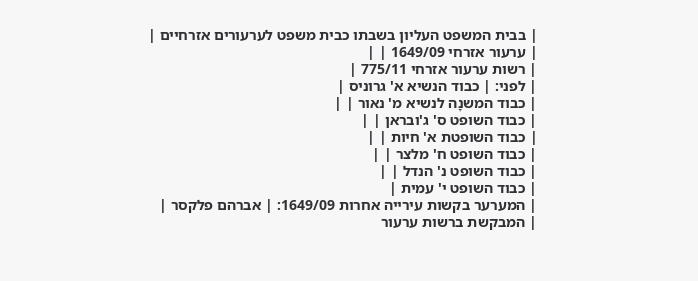| בבית המשפט העליון בשבתו כבית משפט לערעורים אזרחיים |
| ערעור אזרחי 1649/09 | |
| רשות ערעור אזרחי 775/11 |
| לפני: | כבוד הנשיא א' גרוניס |
| כבוד המשנָה לנשיא מ' נאור | |
| כבוד השופט ס' ג'ובראן | |
| כבוד השופטת א' חיות | |
| כבוד השופט ח' מלצר | |
| כבוד השופט נ' הנדל | |
| כבוד השופט י' עמית |
| המערער בקשות עירייה אחרות 1649/09: | אברהם פלקסר |
| המבקשת ברשות ערעור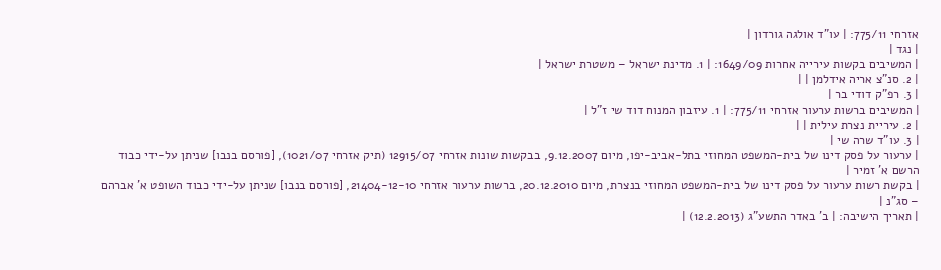אזרחי 775/11: | עו"ד אולגה גורדון |
| נגד |
| המשיבים בקשות עירייה אחרות 1649/09: | 1. מדינת ישראל – משטרת ישראל |
| 2. סנ"צ אריה אידלמן | |
| 3. רפ"ק דודי בר |
| המשיבים ברשות ערעור אזרחי 775/11: | 1. עיזבון המנוח דוד שי ז"ל |
| 2. עיריית נצרת עילית | |
| 3. עו"ד שרה שי |
| ערעור על פסק דינו של בית-המשפט המחוזי בתל-אביב-יפו, מיום 9.12.2007, בבקשות שונות אזרחי 12915/07 (תיק אזרחי 1021/07), [פורסם בנבו] שניתן על-ידי כבוד הרשם א' זמיר |
| בקשת רשות ערעור על פסק דינו של בית-המשפט המחוזי בנצרת, מיום 20.12.2010, ברשות ערעור אזרחי 21404-12-10, [פורסם בנבו] שניתן על-ידי כבוד השופט א' אברהם – סג"נ |
| תאריך הישיבה: | ב' באדר התשע"ג (12.2.2013) |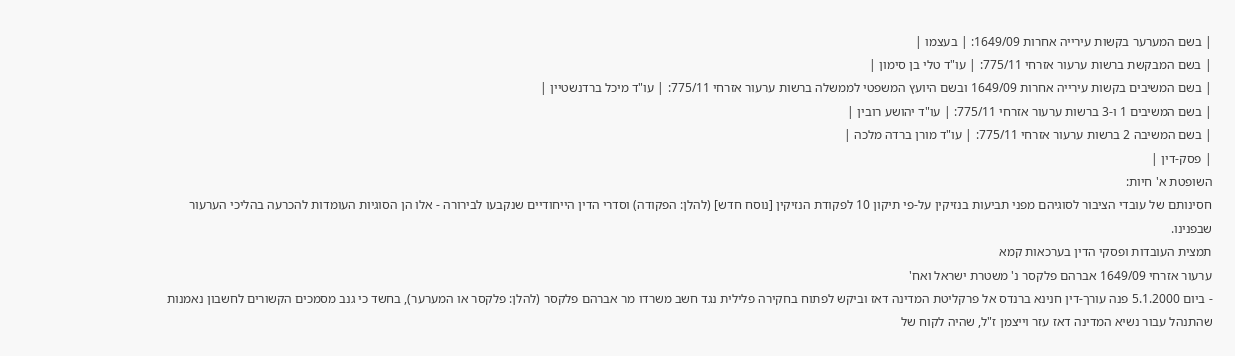| בשם המערער בקשות עירייה אחרות 1649/09: | בעצמו |
| בשם המבקשת ברשות ערעור אזרחי 775/11: | עו"ד טלי בן סימון |
| בשם המשיבים בקשות עירייה אחרות 1649/09 ובשם היועץ המשפטי לממשלה ברשות ערעור אזרחי 775/11: | עו"ד מיכל ברדנשטיין |
| בשם המשיבים 1 ו-3 ברשות ערעור אזרחי 775/11: | עו"ד יהושע רובין |
| בשם המשיבה 2 ברשות ערעור אזרחי 775/11: | עו"ד מורן ברדה מלכה |
| פסק-דין |
השופטת א' חיות:
חסינותם של עובדי הציבור לסוגיהם מפני תביעות בנזיקין על-פי תיקון 10 לפקודת הנזיקין [נוסח חדש] (להלן: הפקודה) וסדרי הדין הייחודיים שנקבעו לבירורה - אלו הן הסוגיות העומדות להכרעה בהליכי הערעור שבפנינו.
תמצית העובדות ופסקי הדין בערכאות קמא
ערעור אזרחי 1649/09 אברהם פלקסר נ' משטרת ישראל ואח'
- ביום 5.1.2000 פנה עורך-דין חנינא ברנדס אל פרקליטת המדינה דאז וביקש לפתוח בחקירה פלילית נגד חשב משרדו מר אברהם פלקסר (להלן: פלקסר או המערער), בחשד כי גנב מסמכים הקשורים לחשבון נאמנות שהתנהל עבור נשיא המדינה דאז עזר וייצמן ז"ל, שהיה לקוח של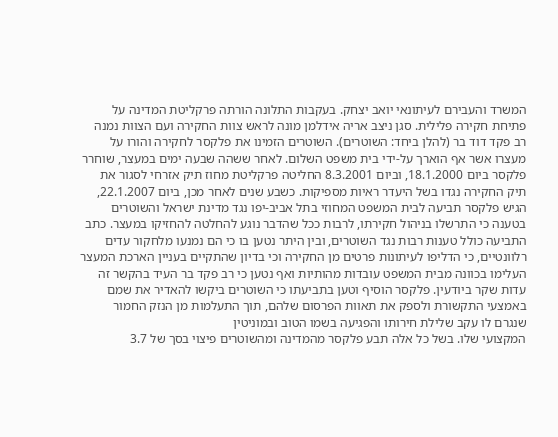המשרד והעבירם לעיתונאי יואב יצחק. בעקבות התלונה הורתה פרקליטת המדינה על פתיחת חקירה פלילית. סגן ניצב אריה אידלמן מונה לראש צוות החקירה ועם הצוות נמנה רב פקד דוד בר (להלן ביחד: השוטרים). השוטרים הזמינו את פלקסר לחקירה והורו על מעצרו אשר אף הוארך על-ידי בית משפט השלום. לאחר ששהה שבעה ימים במעצר, שוחרר פלקסר ביום 18.1.2000, וביום 8.3.2001 החליטה פרקליטת מחוז תיק אזרחי לסגור את תיק החקירה נגדו בשל היעדר ראיות מספיקות. כשבע שנים לאחר מכן, ביום 22.1.2007, הגיש פלקסר תביעה לבית המשפט המחוזי בתל אביב-יפו נגד מדינת ישראל והשוטרים בטענה כי התרשלו בניהול חקירתו, לרבות ככל שהדבר נוגע להחלטה להחזיקו במעצר. כתב התביעה כולל טענות רבות נגד השוטרים, ובין היתר נטען בו כי הם נמנעו מלחקור עדים רלוונטיים, כי הדליפו לעיתונות פרטים מן החקירה וכי בדיון שהתקיים בעניין הארכת המעצר העלימו בכוונה מבית המשפט עובדות מהותיות ואף נטען כי רב פקד בר העיד בהקשר זה עדות שקר ביודעין. פלקסר הוסיף וטען בתביעתו כי השוטרים ביקשו להאדיר את שמם באמצעי התקשורת ולספק את תאוות הפרסום שלהם, תוך התעלמות מן הנזק החמור שנגרם לו עקב שלילת חירותו והפגיעה בשמו הטוב ובמוניטין
המקצועי שלו. בשל כל אלה תבע פלקסר מהמדינה ומהשוטרים פיצוי בסך של 3.7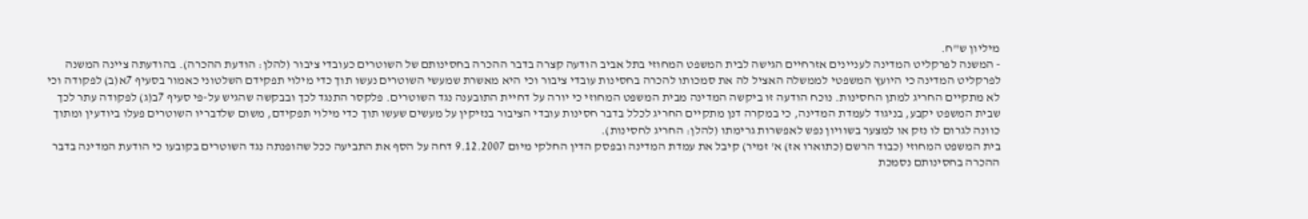מיליון ש"ח.
- המשנה לפרקליט המדינה לעניינים אזרחיים הגישה לבית המשפט המחוזי בתל אביב הודעה קצרה בדבר ההכרה בחסינותם של השוטרים כעובדי ציבור (להלן: הודעת ההכרה). בהודעתה ציינה המשנה לפרקליט המדינה כי היועץ המשפטי לממשלה האציל לה את סמכותו להכרה בחסינות עובדי ציבור וכי היא מאשרת שמעשי השוטרים נעשו תוך כדי מילוי תפקידם השלטוני כאמור בסעיף 7א(ב) לפקודה וכי לא מתקיים החריג למתן החסינות. נוכח הודעה זו ביקשה המדינה מבית המשפט המחוזי כי יורה על דחיית התובענה נגד השוטרים. פלקסר התנגד לכך ובבקשה שהגיש על-פי סעיף 7ב(ג) לפקודה עתר לכך שבית המשפט יקבע, בניגוד לעמדת המדינה, כי במקרה דנן מתקיים החריג לכלל בדבר חסינות עובדי הציבור בנזיקין על מעשים שעשו תוך כדי מילוי תפקידם, משום שלדבריו השוטרים פעלו ביודעין ומתוך כוונה לגרום לו נזק או למצער בשוויון נפש לאפשרות גרימתו (להלן: החריג לחסינות).
בית המשפט המחוזי (כבוד הרשם (כתוארו אז) א' זמיר) קיבל את עמדת המדינה ובפסק הדין החלקי מיום 9.12.2007 דחה על הסף את התביעה ככל שהופנתה נגד השוטרים בקובעו כי הודעת המדינה בדבר ההכרה בחסינותם נסמכת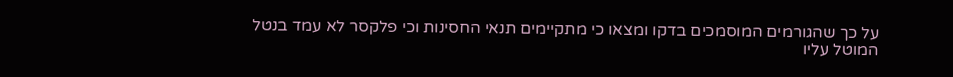על כך שהגורמים המוסמכים בדקו ומצאו כי מתקיימים תנאי החסינות וכי פלקסר לא עמד בנטל המוטל עליו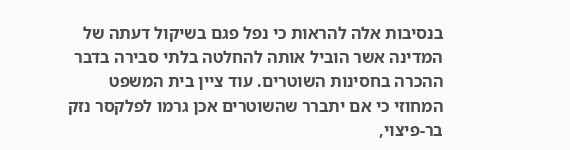בנסיבות אלה להראות כי נפל פגם בשיקול דעתה של המדינה אשר הוביל אותה להחלטה בלתי סבירה בדבר ההכרה בחסינות השוטרים. עוד ציין בית המשפט המחוזי כי אם יתברר שהשוטרים אכן גרמו לפלקסר נזק בר-פיצוי,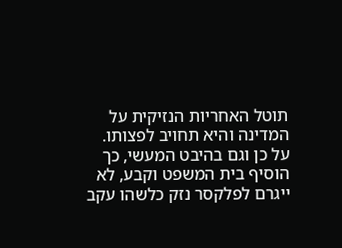תוטל האחריות הנזיקית על המדינה והיא תחויב לפצותו. על כן וגם בהיבט המעשי, כך הוסיף בית המשפט וקבע, לא ייגרם לפלקסר נזק כלשהו עקב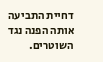דחיית התביעה אותה הפנה נגד השוטרים.